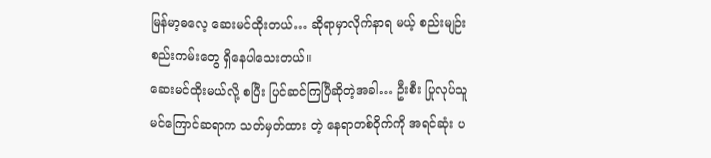မြန်မာ့ဓလေ့ ဆေးမင်ထိုးတယ်… ဆိုရာမှာလိုက်နာရ မယ့် စည်းမျဉ်း စည်းကမ်းတွေ ရှိနေပါသေးတယ်။
ဆေးမင်ထိုးမယ်လို့ စပြီး ပြင်ဆင်ကြပြီဆိုတဲ့အခါ… ဦးစီး ပြုလုပ်သူ
မင်ကြောင်ဆရာက သတ်မှတ်ထား တဲ့ နေရာတစ်ဝိုက်ကို အရင်ဆုံး ပ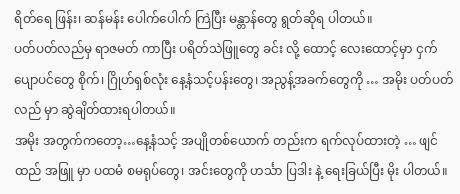ရိတ်ရေ ဖြန်း၊ ဆန်မန်း ပေါက်ပေါက် ကြဲပြီး မန္တာန်တွေ ရွတ်ဆိုရ ပါတယ်။
ပတ်ပတ်လည်မှ ရာဇမတ် ကာပြီး ပရိတ်သဲဖြူတွေ ခင်း လို့ ထောင့် လေးထောင့်မှာ ငှက်ပျောပင်တွေ စိုက်၊ ဂြိုဟ်ရှစ်လုံး နေ့နံသင့်ပန်းတွေ၊ အညွန့်အခက်တွေကို … အမိုး ပတ်ပတ်လည် မှာ ဆွဲချိတ်ထားရပါတယ်။
အမိုး အတွက်ကတော့…နေ့နံသင့် အပျိုတစ်ယောက် တည်းက ရက်လုပ်ထားတဲ့ … ဖျင်ထည် အဖြူ မှာ ပထမံ စမရုပ်တွေ၊ အင်းတွေကို ဟင်္သာ ပြဒါး နဲ့ ရေးခြယ်ပြီး မိုး ပါတယ်။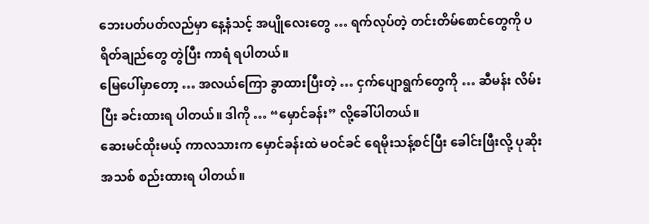ဘေးပတ်ပတ်လည်မှာ နေ့နံသင့် အပျိုလေးတွေ … ရက်လုပ်တဲ့ တင်းတိမ်စောင်တွေကို ပရိတ်ချည်တွေ တွဲပြီး ကာရံ ရပါတယ်။
မြေပေါ်မှာတော့ … အလယ်ကြော ခွာထားပြီးတဲ့ … ငှက်ပျောရွက်တွေကို … ဆီမန်း လိမ်းပြီး ခင်းထားရ ပါတယ်။ ဒါကို … “မှောင်ခန်း” လို့ခေါ်ပါတယ်။
ဆေးမင်ထိုးမယ့် ကာလသားက မှောင်ခန်းထဲ မဝင်ခင် ရေမိုးသန့်စင်ပြီး ခေါင်းဖြီးလို့ ပုဆိုးအသစ် စည်းထားရ ပါတယ်။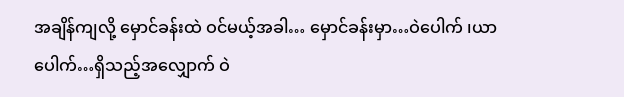အချိန်ကျလို့ မှောင်ခန်းထဲ ဝင်မယ့်အခါ… မှောင်ခန်းမှာ…ဝဲပေါက် ၊ယာပေါက်…ရှိသည့်အလျှောက် ဝဲ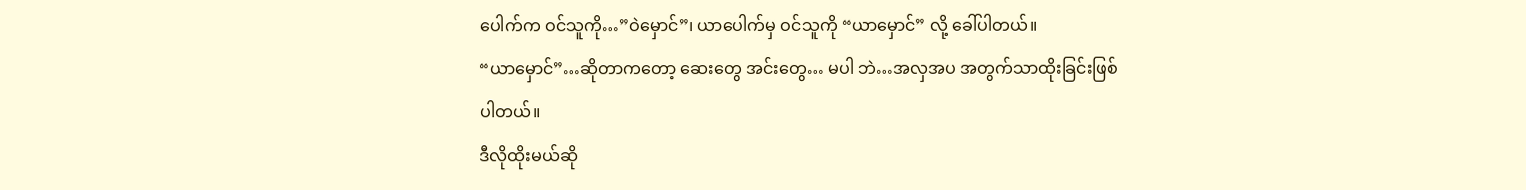ပေါက်က ဝင်သူကို…”ဝဲမှောင်”၊ ယာပေါက်မှ ဝင်သူကို “ယာမှောင်” လို့ ခေါ်ပါတယ်။
“ယာမှောင်”…ဆိုတာကတော့ ဆေးတွေ အင်းတွေ… မပါ ဘဲ…အလှအပ အတွက်သာထိုးခြင်းဖြစ်ပါတယ်။
ဒီလိုထိုးမယ်ဆို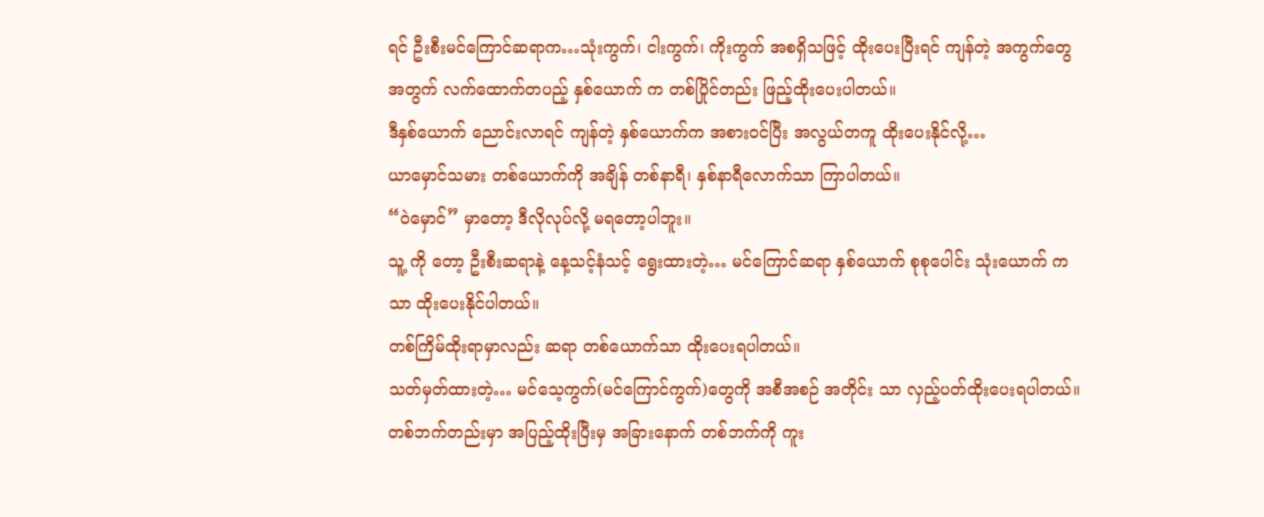ရင် ဦးစီးမင်ကြောင်ဆရာက…သုံးကွက်၊ ငါးကွက်၊ ကိုးကွက် အစရှိသဖြင့် ထိုးပေးပြီးရင် ကျန်တဲ့ အကွက်တွေအတွက် လက်ထောက်တပည့် နှစ်ယောက် က တစ်ပြိုင်တည်း ဖြည့်ထိုးပေးပါတယ်။
ဒီနှစ်ယောက် ညောင်းလာရင် ကျန်တဲ့ နှစ်ယောက်က အစားဝင်ပြီး အလွယ်တကူ ထိုးပေးနိုင်လို့…
ယာမှောင်သမား တစ်ယောက်ကို အချိန် တစ်နာရီ၊ နှစ်နာရီလောက်သာ ကြာပါတယ်။
“ဝဲမှောင်” မှာတော့ ဒီလိုလုပ်လို့ မရတော့ပါဘူး။
သူ့ ကို တော့ ဦးစီးဆရာနဲ့ နေ့သင့်နံသင့် ရွေးထားတဲ့… မင်ကြောင်ဆရာ နှစ်ယောက် စုစုပေါင်း သုံးယောက် က သာ ထိုးပေးနိုင်ပါတယ်။
တစ်ကြိမ်ထိုးရာမှာလည်း ဆရာ တစ်ယောက်သာ ထိုးပေးရပါတယ်။
သတ်မှတ်ထားတဲ့… မင်သေ့ကွက်(မင်ကြောင်ကွက်)တွေကို အစီအစဉ် အတိုင်း သာ လှည့်ပတ်ထိုးပေးရပါတယ်။
တစ်ဘက်တည်းမှာ အပြည့်ထိုးပြီးမှ အခြားနောက် တစ်ဘက်ကို ကူး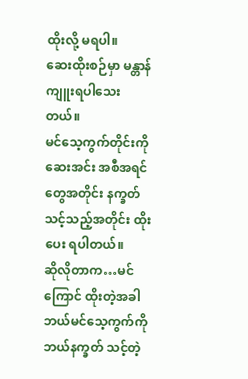ထိုးလို့ မရပါ။
ဆေးထိုးစဉ်မှာ မန္တာန် ကျူးရပါသေးတယ်။
မင်သေ့ကွက်တိုင်းကို ဆေးအင်း အစီအရင်တွေအတိုင်း နက္ခတ်သင့်သည့်အတိုင်း ထိုးပေး ရပါတယ်။
ဆိုလိုတာက…မင်ကြောင် ထိုးတဲ့အခါ ဘယ်မင်သေ့ကွက်ကို ဘယ်နက္ခတ် သင့်တဲ့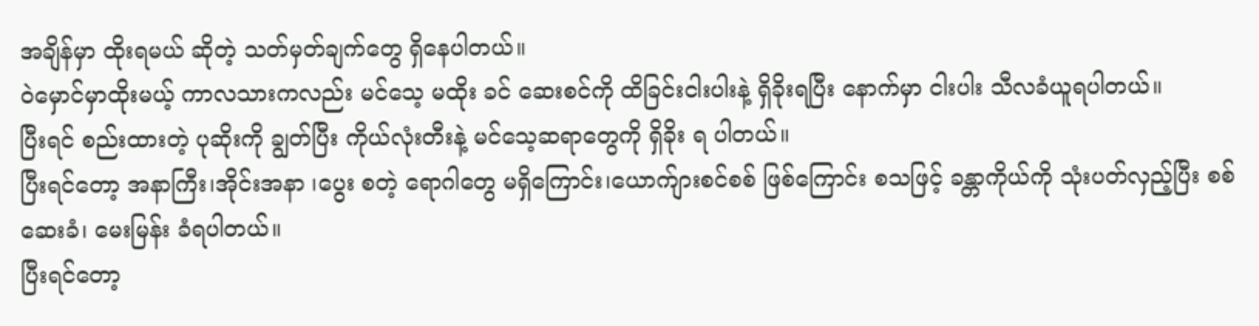အချိန်မှာ ထိုးရမယ် ဆိုတဲ့ သတ်မှတ်ချက်တွေ ရှိနေပါတယ်။
ဝဲမှောင်မှာထိုးမယ့် ကာလသားကလည်း မင်သေ့ မထိုး ခင် ဆေးစင်ကို ထိခြင်းငါးပါးနဲ့ ရှိခိုးရပြီး နောက်မှာ ငါးပါး သီလခံယူရပါတယ်။
ပြီးရင် စည်းထားတဲ့ ပုဆိုးကို ချွတ်ပြီး ကိုယ်လုံးတီးနဲ့ မင်သေ့ဆရာတွေကို ရှိခိုး ရ ပါတယ်။
ပြီးရင်တော့ အနာကြီး၊အိုင်းအနာ ၊ပွေး စတဲ့ ရောဂါတွေ မရှိကြောင်း၊ယောက်ျားစင်စစ် ဖြစ်ကြောင်း စသဖြင့် ခန္တာကိုယ်ကို သုံးပတ်လှည့်ပြီး စစ်ဆေးခံ၊ မေးမြန်း ခံရပါတယ်။
ပြီးရင်တော့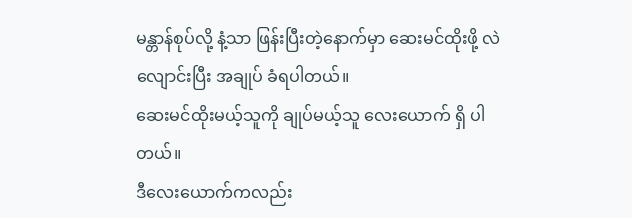မန္တာန်စုပ်လို့ နံ့သာ ဖြန်းပြီးတဲ့နောက်မှာ ဆေးမင်ထိုးဖို့ လဲလျောင်းပြီး အချုပ် ခံရပါတယ်။
ဆေးမင်ထိုးမယ့်သူကို ချုပ်မယ့်သူ လေးယောက် ရှိ ပါတယ်။
ဒီလေးယောက်ကလည်း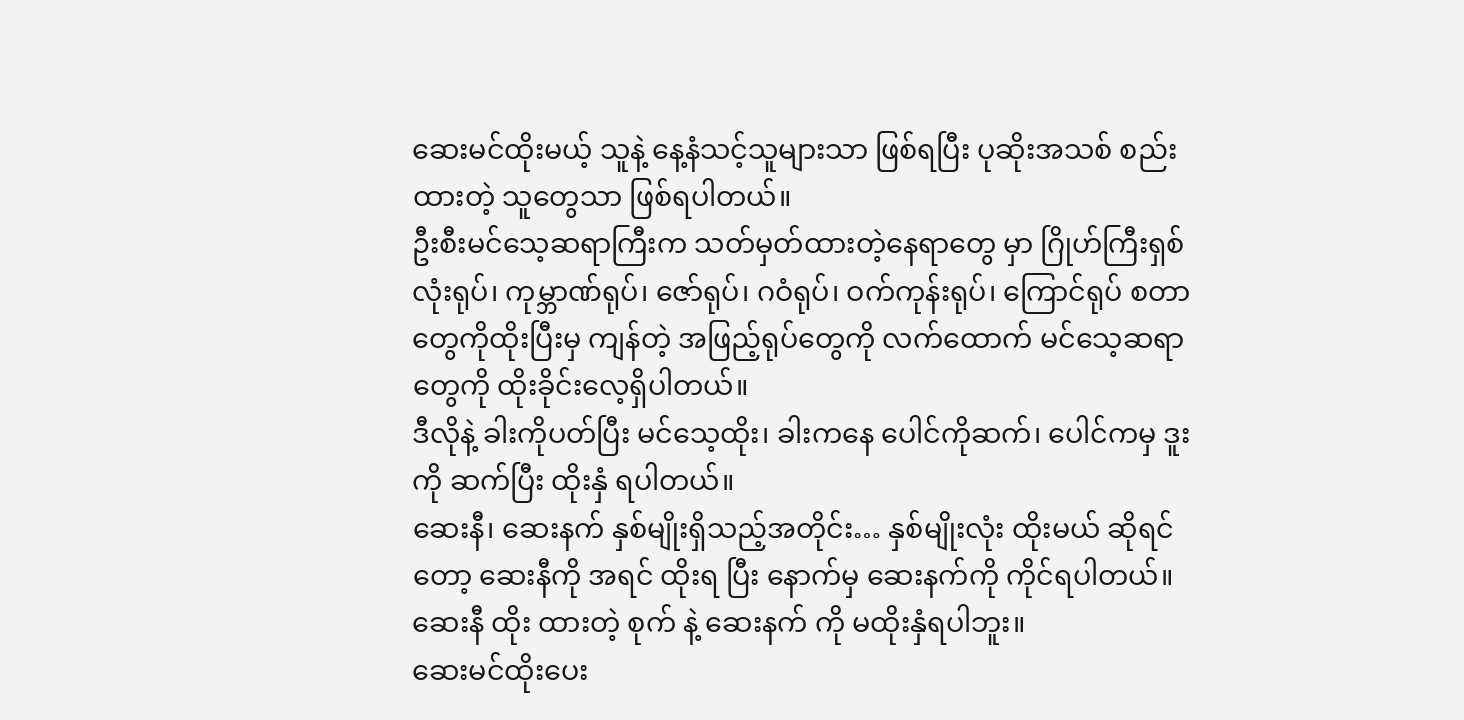ဆေးမင်ထိုးမယ့် သူနဲ့ နေ့နံသင့်သူများသာ ဖြစ်ရပြီး ပုဆိုးအသစ် စည်းထားတဲ့ သူတွေသာ ဖြစ်ရပါတယ်။
ဦးစီးမင်သေ့ဆရာကြီးက သတ်မှတ်ထားတဲ့နေရာတွေ မှာ ဂြိုဟ်ကြီးရှစ်လုံးရုပ်၊ ကုမ္ဘာဏ်ရုပ်၊ ဇော်ရုပ်၊ ဂဝံရုပ်၊ ဝက်ကုန်းရုပ်၊ ကြောင်ရုပ် စတာတွေကိုထိုးပြီးမှ ကျန်တဲ့ အဖြည့်ရုပ်တွေကို လက်ထောက် မင်သေ့ဆရာတွေကို ထိုးခိုင်းလေ့ရှိပါတယ်။
ဒီလိုနဲ့ ခါးကိုပတ်ပြီး မင်သေ့ထိုး၊ ခါးကနေ ပေါင်ကိုဆက်၊ ပေါင်ကမှ ဒူးကို ဆက်ပြီး ထိုးနှံ ရပါတယ်။
ဆေးနီ၊ ဆေးနက် နှစ်မျိုးရှိသည့်အတိုင်း… နှစ်မျိုးလုံး ထိုးမယ် ဆိုရင်တော့ ဆေးနီကို အရင် ထိုးရ ပြီး နောက်မှ ဆေးနက်ကို ကိုင်ရပါတယ်။
ဆေးနီ ထိုး ထားတဲ့ စုက် နဲ့ ဆေးနက် ကို မထိုးနှံရပါဘူး။
ဆေးမင်ထိုးပေး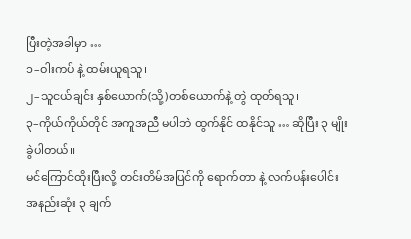ပြီးတဲ့အခါမှာ …
၁–ဝါးကပ် နဲ့ ထမ်းယူရသူ၊
၂–သူငယ်ချင်း နှစ်ယောက်(သို့)တစ်ယောက်နဲ့ တွဲ ထုတ်ရသူ၊
၃–ကိုယ်ကိုယ်တိုင် အကူအညီ မပါဘဲ ထွက်နိုင် ထနိုင်သူ … ဆိုပြီး ၃ မျိုးခွဲပါတယ်။
မင်ကြောင်ထိုးပြီးလို့ တင်းတိမ်အပြင်ကို ရောက်တာ နဲ့ လက်ပန်းပေါင်း အနည်းဆုံး ၃ ချက်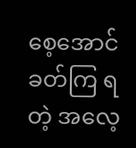စေ့အောင် ခတ်ကြ ရတဲ့ အလေ့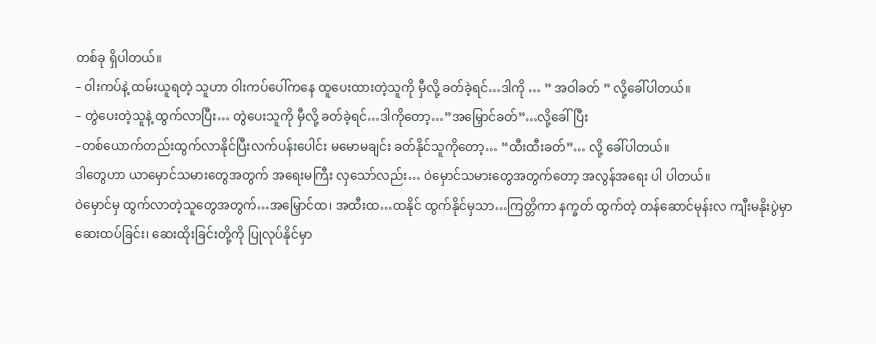တစ်ခု ရှိပါတယ်။
– ဝါးကပ်နဲ့ ထမ်းယူရတဲ့ သူဟာ ဝါးကပ်ပေါ်ကနေ ထူပေးထားတဲ့သူကို မှီလို့ ခတ်ခဲ့ရင်…ဒါကို … ” အဝါခတ် ” လို့ခေါ်ပါတယ်။
– တွဲပေးတဲ့သူနဲ့ ထွက်လာပြီး… တွဲပေးသူကို မှီလို့ ခတ်ခဲ့ရင်…ဒါကိုတော့…”အမြှောင်ခတ်”…လို့ခေါ်ပြီး
–တစ်ယောက်တည်းထွက်လာနိုင်ပြီးလက်ပန်းပေါင်း မမောမချင်း ခတ်နိုင်သူကိုတော့… “ထီးထီးခတ်”… လို့ ခေါ်ပါတယ်။
ဒါတွေဟာ ယာမှောင်သမားတွေအတွက် အရေးမကြီး လှသော်လည်း… ဝဲမှောင်သမားတွေအတွက်တော့ အလွန်အရေး ပါ ပါတယ်။
ဝဲမှောင်မှ ထွက်လာတဲ့သူတွေအတွက်…အမြှောင်ထ၊ အထီးထ…ထနိုင် ထွက်နိုင်မှသာ…ကြတ္တိကာ နက္ခတ် ထွက်တဲ့ တန်ဆောင်မုန်းလ ကျီးမနိုးပွဲမှာ ဆေးထပ်ခြင်း၊ ဆေးထိုးခြင်းတို့ကို ပြုလုပ်နိုင်မှာ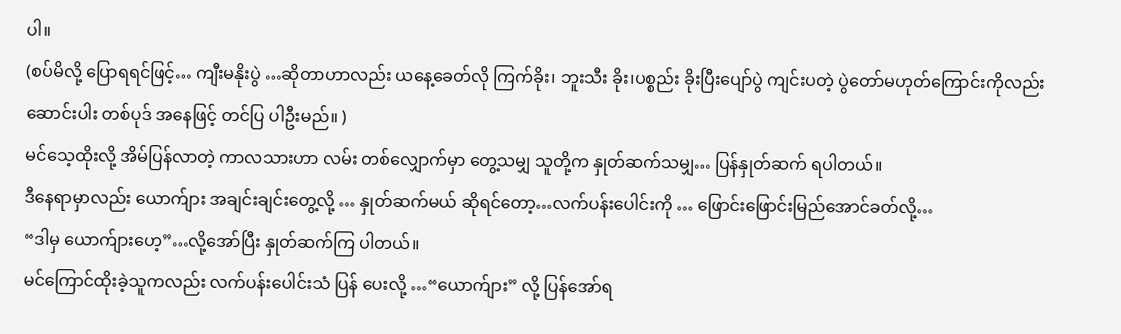ပါ။
(စပ်မိလို့ ပြောရရင်ဖြင့်… ကျီးမနိုးပွဲ …ဆိုတာဟာလည်း ယနေ့ခေတ်လို ကြက်ခိုး၊ ဘူးသီး ခိုး၊ပစ္စည်း ခိုးပြီးပျော်ပွဲ ကျင်းပတဲ့ ပွဲတော်မဟုတ်ကြောင်းကိုလည်း ဆောင်းပါး တစ်ပုဒ် အနေဖြင့် တင်ပြ ပါဦးမည်။ )
မင်သေ့ထိုးလို့ အိမ်ပြန်လာတဲ့ ကာလသားဟာ လမ်း တစ်လျှောက်မှာ တွေ့သမျှ သူတို့က နှုတ်ဆက်သမျှ… ပြန်နှုတ်ဆက် ရပါတယ်။
ဒီနေရာမှာလည်း ယောက်ျား အချင်းချင်းတွေ့လို့ … နှုတ်ဆက်မယ် ဆိုရင်တော့…လက်ပန်းပေါင်းကို … ဖြောင်းဖြောင်းမြည်အောင်ခတ်လို့…
“ဒါမှ ယောက်ျားဟေ့”…လို့အော်ပြီး နှုတ်ဆက်ကြ ပါတယ်။
မင်ကြောင်ထိုးခဲ့သူကလည်း လက်ပန်းပေါင်းသံ ပြန် ပေးလို့ …“ယောက်ျား” လို့ ပြန်အော်ရ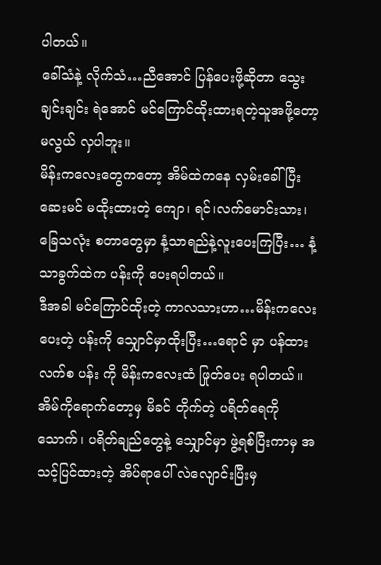ပါတယ်။
ခေါ်သံနဲ့ လိုက်သံ…ညီအောင် ပြန်ပေးဖို့ဆိုတာ သွေး ချင်းချင်း ရဲအောင် မင်ကြောင်ထိုးထားရတဲ့သူအဖို့တော့ မလွယ် လှပါဘူး။
မိန်းကလေးတွေကတော့ အိမ်ထဲကနေ လှမ်းခေါ်ပြီး ဆေးမင် မထိုးထားတဲ့ ကျော၊ ရင်၊လက်မောင်းသား၊ ခြေသလုံး စတာတွေမှာ နံ့သာရည်နဲ့လူးပေးကြပြီး… နံ့သာခွက်ထဲက ပန်းကို ပေးရပါတယ်။
ဒီအခါ မင်ကြောင်ထိုးတဲ့ ကာလသားဟာ…မိန်းကလေး ပေးတဲ့ ပန်းကို သျှောင်မှာထိုးပြီး…ရောင် မှာ ပန်ထား လက်စ ပန်း ကို မိန်းကလေးထံ ဖြုတ်ပေး ရပါတယ်။
အိမ်ကိုရောက်တော့မှ မိခင် တိုက်တဲ့ ပရိတ်ရေကို သောက်၊ ပရိတ်ချည်တွေနဲ့ သျှောင်မှာ ဖွဲ့ရစ်ပြီးကာမှ အသင့်ပြင်ထားတဲ့ အိပ်ရာပေါ် လဲလျောင်းပြီးမှ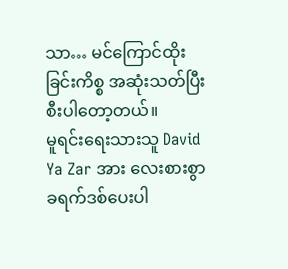သာ… မင်ကြောင်ထိုးခြင်းကိစ္စ အဆုံးသတ်ပြီးစီးပါတော့တယ်။
မူရင်းရေးသားသူ David Ya Zar အား လေးစားစွာ ခရက်ဒစ်ပေးပါ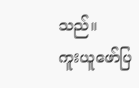သည်။
ကူးယူဖော်ပြ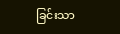ခြင်းသာ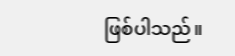ဖြစ်ပါသည်။